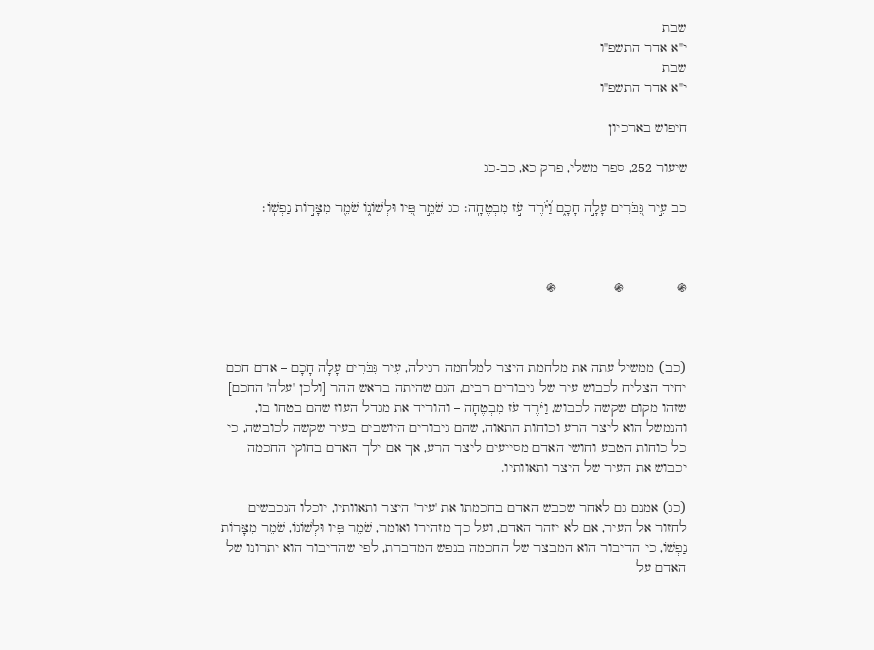שבת
י"א אדר התשפ"ו
שבת
י"א אדר התשפ"ו

חיפוש בארכיון

שיעור 252, ספר משלי, פרק כא, כב-כג

כב עִ֣יר גִּ֭בֹּרִים עָלָ֣ה חָכָ֑ם וַ֝יֹּ֗רֶד עֹ֣ז מִבְטֶחָֽה׃ כג שֹׁמֵ֣ר פִּ֭יו וּלְשׁוֹנ֑וֹ שֹׁמֵ֖ר מִצָּר֣וֹת נַפְשֽׁוֹ׃



֍             ֍              ֍



(כב) ממשיל עתה את מלחמת היצר למלחמה רגילה, עִיר גִּבֹּרִים עָלָה חָכָם – אדם חכם יחיד הצליח לכבוש עיר של גיבורים רבים, הגם שהיתה בראש ההר [ולכן 'עלה' החכם] שזהו מקום שקשה לכבוש, וַיֹּרֶד עֹז מִבְטֶחָה – והוריד את מגדל העוז שהם בטחו בו, והנמשל הוא ליצר הרע וכוחות התאוה, שהם גיבורים היושבים בעיר שקשה לכובשה, כי כל כוחות הטבע וחושי האדם מסייעים ליצר הרע, אך אם ילך האדם בחוקי החכמה יכבוש את העיר של היצר ותאוותיו.

(כג) אמנם גם לאחר שכבש האדם בחכמתו את 'עיר' היצר ותאוותיו, יוכלו הנכבשים לחזור אל העיר, אם לא יזהר האדם, ועל כך מזהירו ואומר, שֹׁמֵר פִּיו וּלְשׁוֹנוֹ, שֹׁמֵר מִצָּרוֹת נַפְשׁוֹ, כי הדיבור הוא המבצר של החכמה בנפש המדברת, לפי שהדיבור הוא יתרונו של האדם על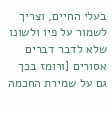בעלי החיים, וצריך לשמור על פיו ולשונו שלא לדבר דברים אסורים [ורומז בכך גם על שמירת החכמה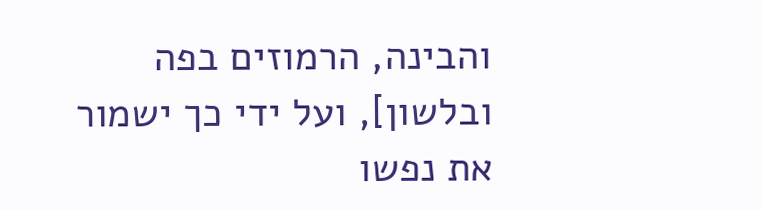והבינה, הרמוזים בפה ובלשון], ועל ידי כך ישמור את נפשו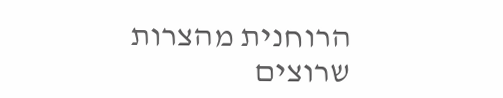הרוחנית מהצרות שרוצים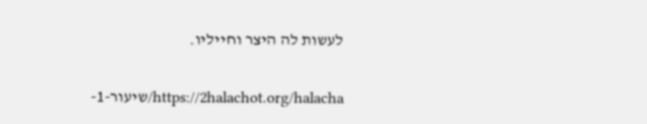לעשות לה היצר וחייליו.

https://2halachot.org/halacha/שיעור-1-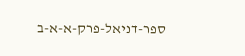ספר-דניאל-פרק-א-א-ב